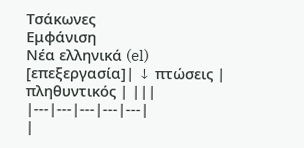Τσάκωνες
Εμφάνιση
Νέα ελληνικά (el)
[επεξεργασία]| ↓ πτώσεις | πληθυντικός | |||
|---|---|---|---|---|
|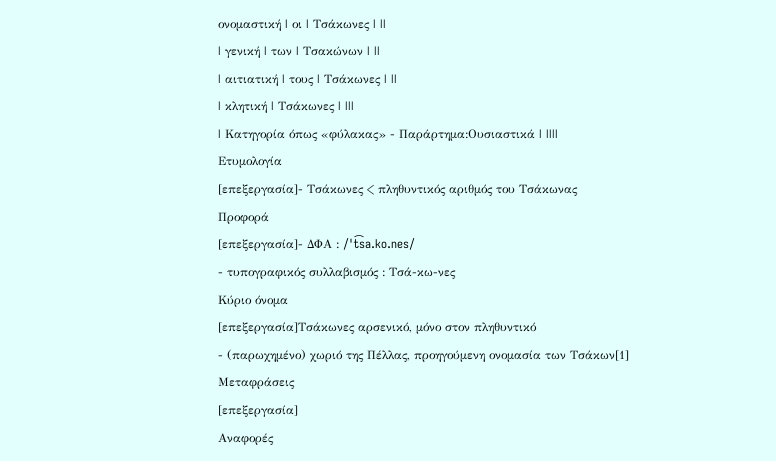ονομαστική | οι | Τσάκωνες | ||
| γενική | των | Τσακώνων | ||
| αιτιατική | τους | Τσάκωνες | ||
| κλητική | Τσάκωνες | |||
| Κατηγορία όπως «φύλακας» - Παράρτημα:Ουσιαστικά | ||||
Ετυμολογία
[επεξεργασία]- Τσάκωνες < πληθυντικός αριθμός του Τσάκωνας
Προφορά
[επεξεργασία]- ΔΦΑ : /ˈt͡sa.ko.nes/
- τυπογραφικός συλλαβισμός : Τσά‐κω‐νες
Κύριο όνομα
[επεξεργασία]Τσάκωνες αρσενικό, μόνο στον πληθυντικό
- (παρωχημένο) χωριό της Πέλλας, προηγούμενη ονομασία των Τσάκων[1]
Μεταφράσεις
[επεξεργασία]
Αναφορές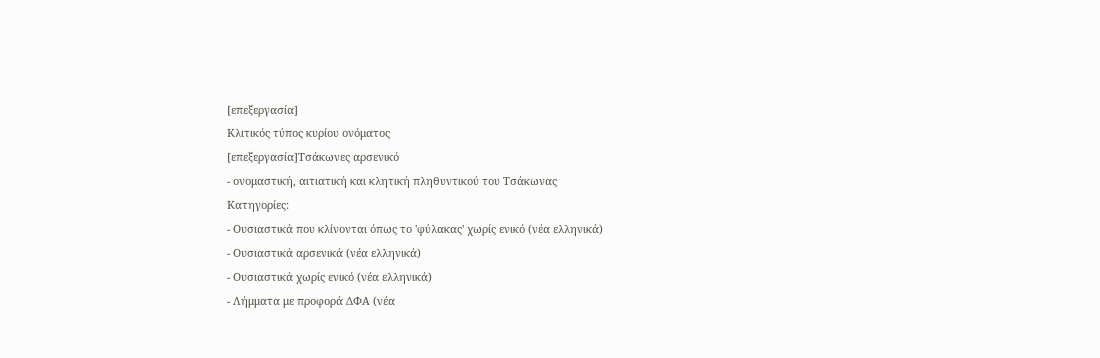[επεξεργασία]
Κλιτικός τύπος κυρίου ονόματος
[επεξεργασία]Τσάκωνες αρσενικό
- ονομαστική, αιτιατική και κλητική πληθυντικού του Τσάκωνας
Κατηγορίες:
- Ουσιαστικά που κλίνονται όπως το 'φύλακας' χωρίς ενικό (νέα ελληνικά)
- Ουσιαστικά αρσενικά (νέα ελληνικά)
- Ουσιαστικά χωρίς ενικό (νέα ελληνικά)
- Λήμματα με προφορά ΔΦΑ (νέα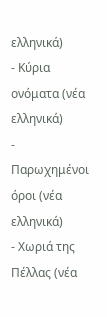ελληνικά)
- Κύρια ονόματα (νέα ελληνικά)
- Παρωχημένοι όροι (νέα ελληνικά)
- Χωριά της Πέλλας (νέα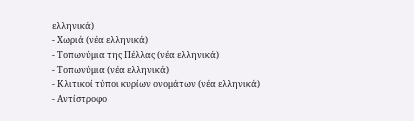ελληνικά)
- Χωριά (νέα ελληνικά)
- Τοπωνύμια της Πέλλας (νέα ελληνικά)
- Τοπωνύμια (νέα ελληνικά)
- Κλιτικοί τύποι κυρίων ονομάτων (νέα ελληνικά)
- Αντίστροφο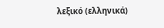λεξικό (ελληνικά)